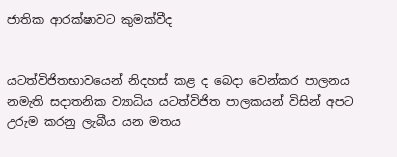ජාතික ආරක්ෂාවට කුමක්වීද


යටත්විජිතභාවයෙන් නිදහස් කළ ද බෙදා වෙන්කර පාලනය නමැති සදාතනික ව්‍යාධිය යටත්විජිත පාලකයන් විසින් අපට උරුම කරනු ලැබීය යන මතය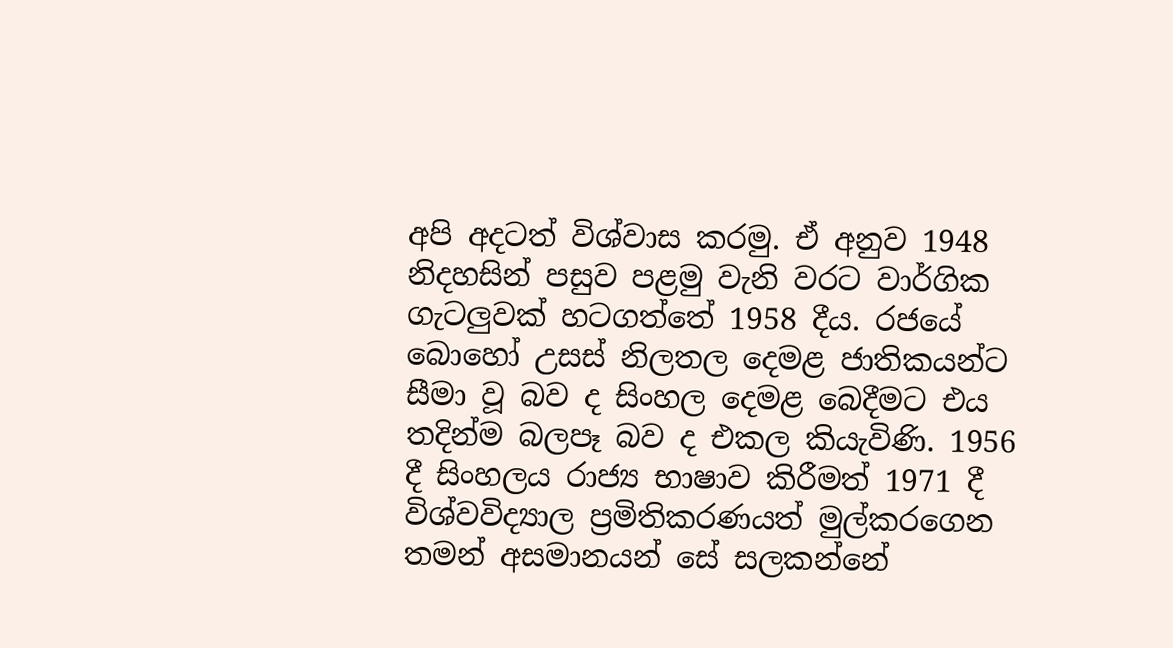අපි අදටත් විශ්වාස කරමු. ඒ අනුව 1948 නිදහසින් පසුව පළමු වැනි වරට වාර්ගික ගැටලුවක් හටගත්තේ 1958 දීය. රජයේ බොහෝ උසස් නිලතල දෙමළ ජාතිකයන්ට සීමා වූ බව ද සිංහල දෙමළ බෙදීමට එය තදින්ම බලපෑ බව ද එකල කියැවිණි. 1956 දී සිංහලය රාජ්‍ය භාෂාව කිරීමත් 1971 දී විශ්වවිද්‍යාල ප්‍රමිතිකරණයත් මුල්කරගෙන තමන් අසමානයන් සේ සලකන්නේ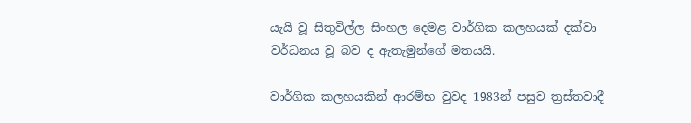යැයි වූ සිතුවිල්ල සිංහල දෙමළ වාර්ගික කලහයක් දක්වා වර්ධනය වූ බව ද ඇතැමුන්ගේ මතයයි.

වාර්ගික කලහයකින් ආරම්භ වුවද 1983න් පසුව ත්‍රස්තවාදී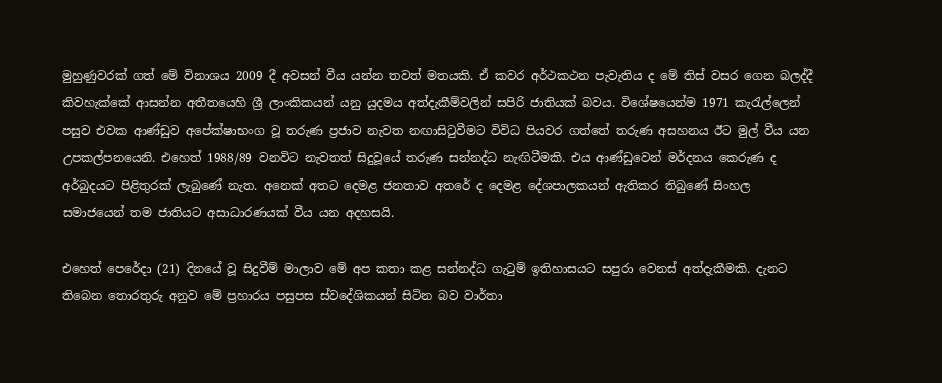මුහුණුවරක් ගත් මේ විනාශය 2009 දී අවසන් වීය යන්න තවත් මතයකි. ඒ කවර අර්ථකථන පැවැතිය ද මේ තිස් වසර ගෙන බලද්දී කිවහැක්කේ ආසන්න අතීතයෙහි ශ්‍රී ලාංකිකයන් යනු යුදමය අත්දැකීම්වලින් සපිරි ජාතියක් බවය. විශේෂයෙන්ම 1971 කැරැල්ලෙන් පසුව එවක ආණ්ඩුව අපේක්ෂාභංග වූ තරුණ ප්‍රජාව නැවත නඟාසිටුවීමට විවිධ පියවර ගත්තේ තරුණ අසහනය ඊට මුල් වීය යන උපකල්පනයෙනි. එහෙත් 1988/89 වනවිට නැවතත් සිදුවූයේ තරුණ සන්නද්ධ නැඟිටීමකි. එය ආණ්ඩුවෙන් මර්දනය කෙරුණ ද අර්බුදයට පිළිතුරක් ලැබුණේ නැත. අනෙක් අතට දෙමළ ජනතාව අතරේ ද දෙමළ දේශපාලකයන් ඇතිකර තිබුණේ සිංහල සමාජයෙන් තම ජාතියට අසාධාරණයක් වීය යන අදහසයි.

එහෙත් පෙරේදා (21) දිනයේ වූ සිදුවීම් මාලාව මේ අප කතා කළ සන්නද්ධ ගැටුම් ඉතිහාසයට සපුරා වෙනස් අත්දැකීමකි. දැනට තිබෙන තොරතුරු අනුව මේ ප්‍රහාරය පසුපස ස්වදේශිකයන් සිටින බව වාර්තා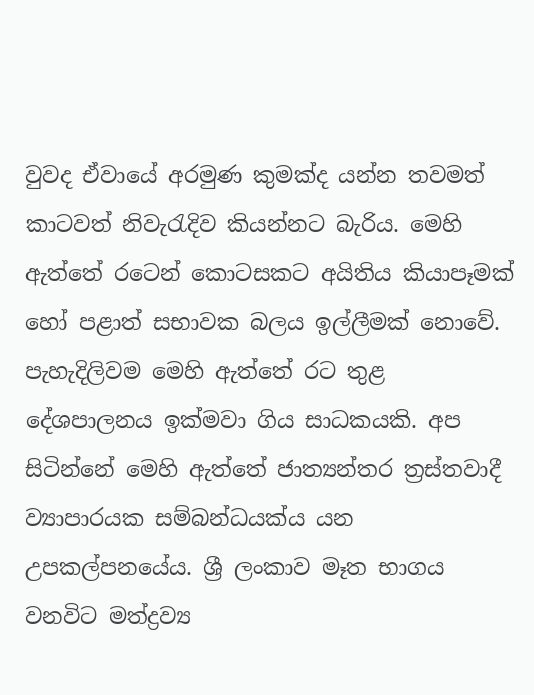වුවද ඒවායේ අරමුණ කුමක්ද යන්න තවමත් කාටවත් නිවැරැදිව කියන්නට බැරිය. මෙහි ඇත්තේ රටෙන් කොටසකට අයිතිය කියාපෑමක් හෝ පළාත් සභාවක බලය ඉල්ලීමක් නොවේ. පැහැදිලිවම මෙහි ඇත්තේ රට තුළ දේශපාලනය ඉක්මවා ගිය සාධකයකි. අප සිටින්නේ මෙහි ඇත්තේ ජාත්‍යන්තර ත්‍රස්තවාදී ව්‍යාපාරයක සම්බන්ධයක්ය යන උපකල්පනයේය. ශ්‍රී ලංකාව මෑත භාගය වනවිට මත්ද්‍රව්‍ය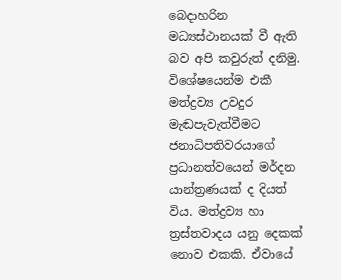බෙදාහරින මධ්‍යස්ථානයක් වී ඇති බව අපි කවුරුත් දනිමු. විශේෂයෙන්ම එකී මත්ද්‍රව්‍ය උවදුර මැඬපැවැත්වීමට ජනාධිපතිවරයාගේ ප්‍රධානත්වයෙන් මර්දන යාන්ත්‍රණයක් ද දියත් විය. මත්ද්‍රව්‍ය හා ත්‍රස්තවාදය යනු දෙකක් නොව එකකි. ඒවායේ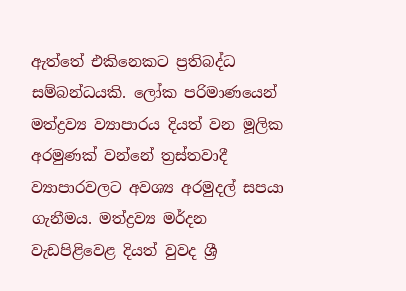ඇත්තේ එකිනෙකට ප්‍රතිබද්ධ සම්බන්ධයකි. ලෝක පරිමාණයෙන් මත්ද්‍රව්‍ය ව්‍යාපාරය දියත් වන මූලික අරමුණක් වන්නේ ත්‍රස්තවාදී ව්‍යාපාරවලට අවශ්‍ය අරමුදල් සපයා ගැනීමය. මත්ද්‍රව්‍ය මර්දන වැඩපිළිවෙළ දියත් වුවද ශ්‍රී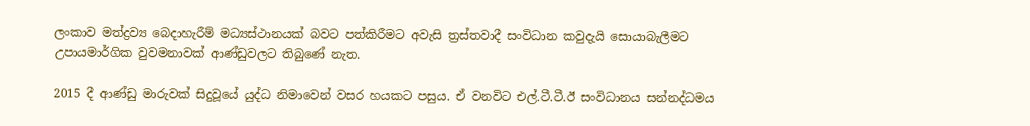ලංකාව මත්ද්‍රව්‍ය බෙදාහැරීම් මධ්‍යස්ථානයක් බවට පත්කිරීමට අවැසි ත්‍රස්තවාදී සංවිධාන කවුදැයි සොයාබැලීමට උපායමාර්ගික වුවමනාවක් ආණ්ඩුවලට තිබුණේ නැත.

2015 දී ආණ්ඩු මාරුවක් සිදුවූයේ යුද්ධ නිමාවෙන් වසර හයකට පසුය. ඒ වනවිට එල්.ටී.ටී.ඊ සංවිධානය සන්නද්ධමය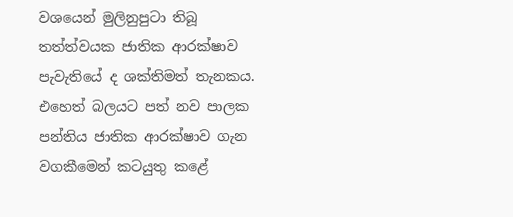වශයෙන් මුලිනුපුටා තිබූ තත්ත්වයක ජාතික ආරක්ෂාව පැවැතියේ ද ශක්තිමත් තැනකය. එහෙත් බලයට පත් නව පාලක පන්තිය ජාතික ආරක්ෂාව ගැන වගකීමෙන් කටයුතු කළේ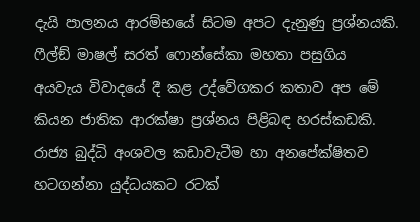දැයි පාලනය ආරම්භයේ සිටම අපට දැනුණු ප්‍රශ්නයකි. ෆීල්ඞ් මාෂල් සරත් ෆොන්සේකා මහතා පසුගිය අයවැය විවාදයේ දී කළ උද්වේගකර කතාව අප මේ කියන ජාතික ආරක්ෂා ප්‍රශ්නය පිළිබඳ හරස්කඩකි. රාජ්‍ය බුද්ධි අංශවල කඩාවැටීම හා අනපේක්ෂිතව හටගන්නා යුද්ධයකට රටක්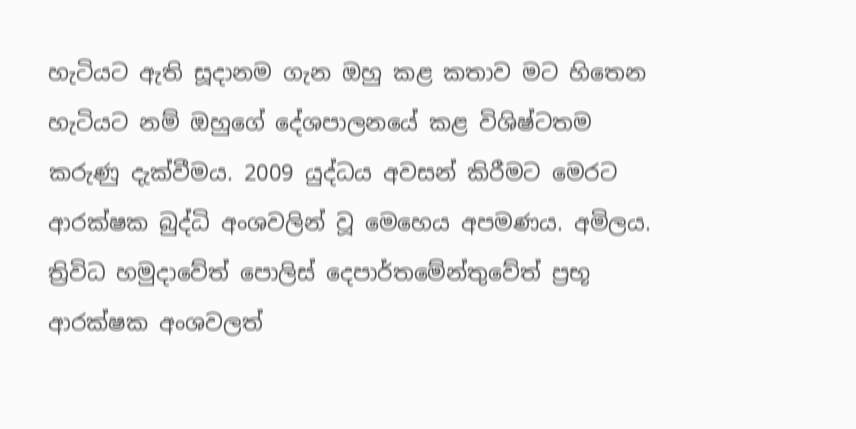හැටියට ඇති සූදානම ගැන ඔහු කළ කතාව මට හිතෙන හැටියට නම් ඔහුගේ දේශපාලනයේ කළ විශිෂ්ටතම කරුණු දැක්වීමය. 2009 යුද්ධය අවසන් කිරීමට මෙරට ආරක්ෂක බුද්ධි අංශවලින් වූ මෙහෙය අපමණය. අමිලය. ත්‍රිවිධ හමුදාවේත් පොලිස් දෙපාර්තමේන්තුවේත් ප්‍රභූ ආරක්ෂක අංශවලත්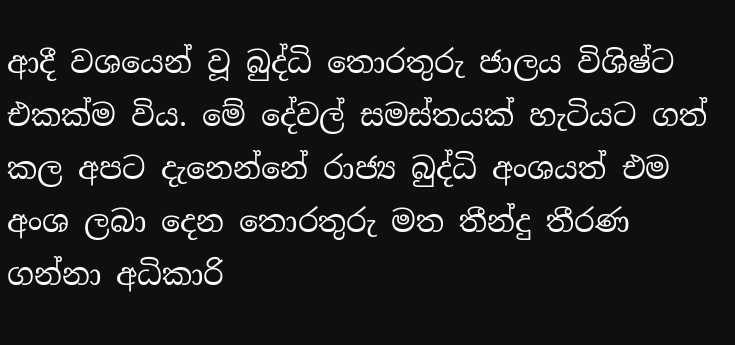ආදී වශයෙන් වූ බුද්ධි තොරතුරු ජාලය විශිෂ්ට එකක්ම විය. මේ දේවල් සමස්තයක් හැටියට ගත් කල අපට දැනෙන්නේ රාජ්‍ය බුද්ධි අංශයත් එම අංශ ලබා දෙන තොරතුරු මත තීන්දු තීරණ ගන්නා අධිකාරි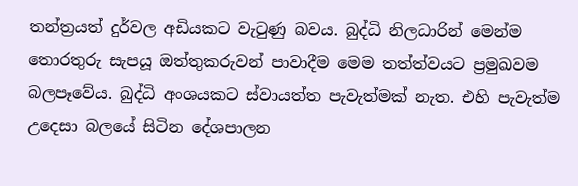තන්ත්‍රයත් දුර්වල අඩියකට වැටුණු බවය. බුද්ධි නිලධාරින් මෙන්ම තොරතුරු සැපයූ ඔත්තුකරුවන් පාවාදීම මෙම තත්ත්වයට ප්‍රමුඛවම බලපෑවේය. බුද්ධි අංශයකට ස්වායත්ත පැවැත්මක් නැත. එහි පැවැත්ම උදෙසා බලයේ සිටින දේශපාලන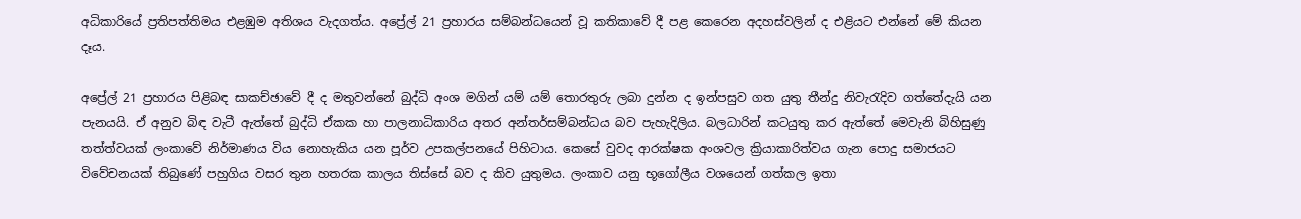අධිකාරියේ ප්‍රතිපත්තිමය එළඹුම අතිශය වැදගත්ය. අප්‍රේල් 21 ප්‍රහාරය සම්බන්ධයෙන් වූ කතිකාවේ දී පළ කෙරෙන අදහස්වලින් ද එළියට එන්නේ මේ කියන දෑය.

අප්‍රේල් 21 ප්‍රහාරය පිළිබඳ සාකච්ඡාවේ දී ද මතුවන්නේ බුද්ධි අංශ මගින් යම් යම් තොරතුරු ලබා දුන්න ද ඉන්පසුව ගත යුතු තීන්දු නිවැරැදිව ගත්තේදැයි යන පැනයයි. ඒ අනුව බිඳ වැටී ඇත්තේ බුද්ධි ඒකක හා පාලනාධිකාරිය අතර අන්තර්සම්බන්ධය බව පැහැදිලිය. බලධාරින් කටයුතු කර ඇත්තේ මෙවැනි බිහිසුණු තත්ත්වයක් ලංකාවේ නිර්මාණය විය නොහැකිය යන පූර්ව උපකල්පනයේ පිහිටාය. කෙසේ වුවද ආරක්ෂක අංශවල ක්‍රියාකාරිත්වය ගැන පොදු සමාජයට විවේචනයක් තිබුණේ පහුගිය වසර තුන හතරක කාලය තිස්සේ බව ද කිව යුතුමය. ලංකාව යනු භූගෝලීය වශයෙන් ගත්කල ඉතා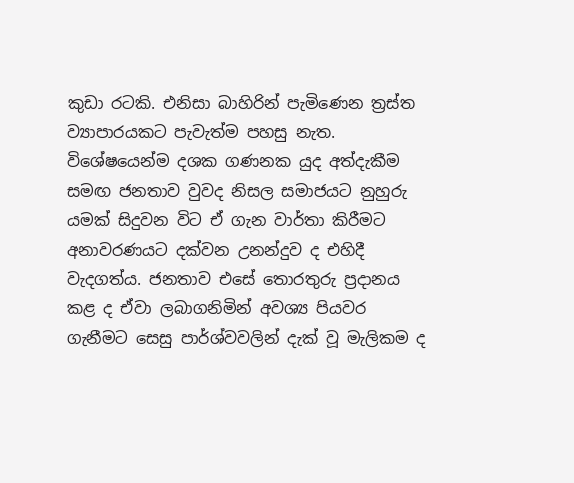කුඩා රටකි. එනිසා බාහිරින් පැමිණෙන ත්‍රස්ත ව්‍යාපාරයකට පැවැත්ම පහසු නැත. විශේෂයෙන්ම දශක ගණනක යුද අත්දැකීම සමඟ ජනතාව වුවද නිසල සමාජයට නුහුරු යමක් සිදුවන විට ඒ ගැන වාර්තා කිරීමට අනාවරණයට දක්වන උනන්දුව ද එහිදී වැදගත්ය. ජනතාව එසේ තොරතුරු ප්‍රදානය කළ ද ඒවා ලබාගනිමින් අවශ්‍ය පියවර ගැනීමට සෙසු පාර්ශ්වවලින් දැක් වූ මැලිකම ද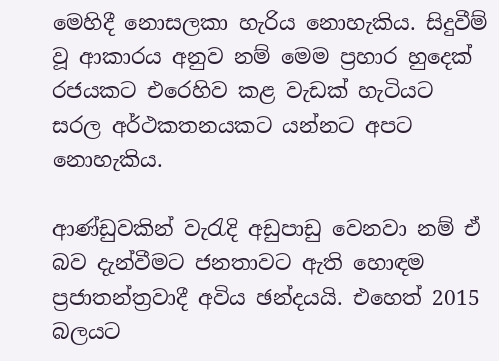මෙහිදී නොසලකා හැරිය නොහැකිය. සිදුවීම් වූ ආකාරය අනුව නම් මෙම ප්‍රහාර හුදෙක් රජයකට එරෙහිව කළ වැඩක් හැටියට සරල අර්ථකතනයකට යන්නට අපට නොහැකිය.

ආණ්ඩුවකින් වැරැදි අඩුපාඩු වෙනවා නම් ඒ බව දැන්වීමට ජනතාවට ඇති හොඳම ප්‍රජාතන්ත්‍රවාදී අවිය ඡන්දයයි. එහෙත් 2015 බලයට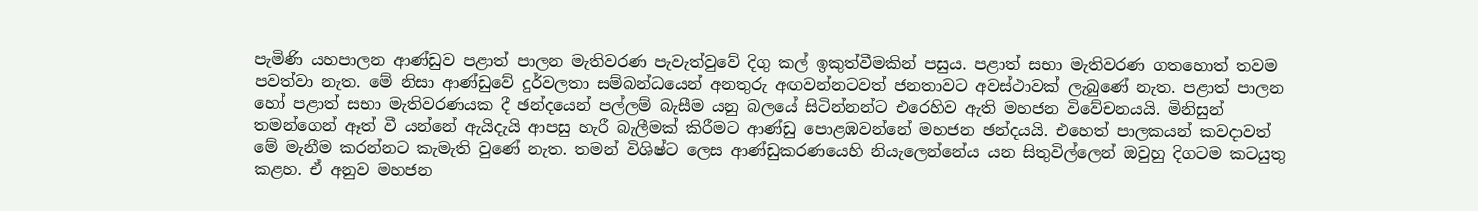පැමිණි යහපාලන ආණ්ඩුව පළාත් පාලන මැතිවරණ පැවැත්වුවේ දිගු කල් ඉකුත්වීමකින් පසුය. පළාත් සභා මැතිවරණ ගතහොත් තවම පවත්වා නැත. මේ නිසා ආණ්ඩුවේ දුර්වලතා සම්බන්ධයෙන් අනතුරු අඟවන්නටවත් ජනතාවට අවස්ථාවක් ලැබුණේ නැත. පළාත් පාලන හෝ පළාත් සභා මැතිවරණයක දී ඡන්දයෙන් පල්ලම් බැසීම යනු බලයේ සිටින්නන්ට එරෙහිව ඇති මහජන විවේචනයයි. මිනිසුන් තමන්ගෙන් ඈත් වී යන්නේ ඇයිදැයි ආපසු හැරී බැලීමක් කිරීමට ආණ්ඩු පොළඹවන්නේ මහජන ඡන්දයයි. එහෙත් පාලකයන් කවදාවත් මේ මැනීම කරන්නට කැමැති වුණේ නැත. තමන් විශිෂ්ට ලෙස ආණ්ඩුකරණයෙහි නියැලෙන්නේය යන සිතුවිල්ලෙන් ඔවුහු දිගටම කටයුතු කළහ. ඒ අනුව මහජන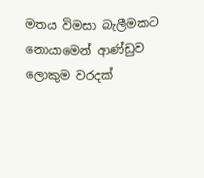මතය විමසා බැලීමකට නොයාමෙන් ආණ්ඩුව ලොකුම වරදක්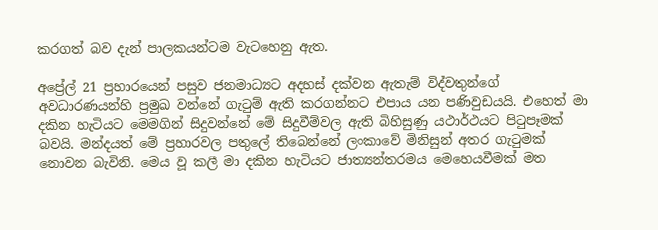කරගත් බව දැන් පාලකයන්ටම වැටහෙනු ඇත.

අප්‍රේල් 21 ප්‍රහාරයෙන් පසුව ජනමාධ්‍යට අදහස් දක්වන ඇතැම් විද්වතුන්ගේ අවධාරණයන්හි ප්‍රමුඛ වන්නේ ගැටුම් ඇති කරගන්නට එපාය යන පණිවුඩයයි. එහෙත් මා දකින හැටියට මෙමගින් සිදුවන්නේ මේ සිදුවීම්වල ඇති බිහිසුණු යථාර්ථයට පිටුපෑමක් බවයි. මන්දයත් මේ ප්‍රහාරවල පතුලේ තිබෙන්නේ ලංකාවේ මිනිසුන් අතර ගැටුමක් නොවන බැවිනි. මෙය වූ කලී මා දකින හැටියට ජාත්‍යන්තරමය මෙහෙයවීමක් මත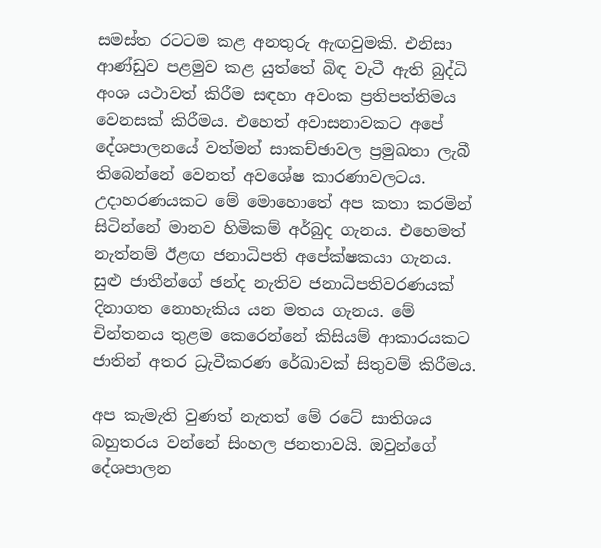සමස්ත රටටම කළ අනතුරු ඇඟවුමකි. එනිසා ආණ්ඩුව පළමුව කළ යුත්තේ බිඳ වැටී ඇති බුද්ධි අංශ යථාවත් කිරීම සඳහා අවංක ප්‍රතිපත්තිමය වෙනසක් කිරීමය. එහෙත් අවාසනාවකට අපේ දේශපාලනයේ වත්මන් සාකච්ඡාවල ප්‍රමුඛතා ලැබී තිබෙන්නේ වෙනත් අවශේෂ කාරණාවලටය. උදාහරණයකට මේ මොහොතේ අප කතා කරමින් සිටින්නේ මානව හිමිකම් අර්බුද ගැනය. එහෙමත් නැත්නම් ඊළඟ ජනාධිපති අපේක්ෂකයා ගැනය. සුළු ජාතීන්ගේ ඡන්ද නැතිව ජනාධිපතිවරණයක් දිනාගත නොහැකිය යන මතය ගැනය. මේ චින්තනය තුළම කෙරෙන්නේ කිසියම් ආකාරයකට ජාතින් අතර ධ්‍රැවීකරණ රේඛාවක් සිතුවම් කිරීමය.

අප කැමැති වුණත් නැතත් මේ රටේ සාතිශය බහුතරය වන්නේ සිංහල ජනතාවයි. ඔවුන්ගේ දේශපාලන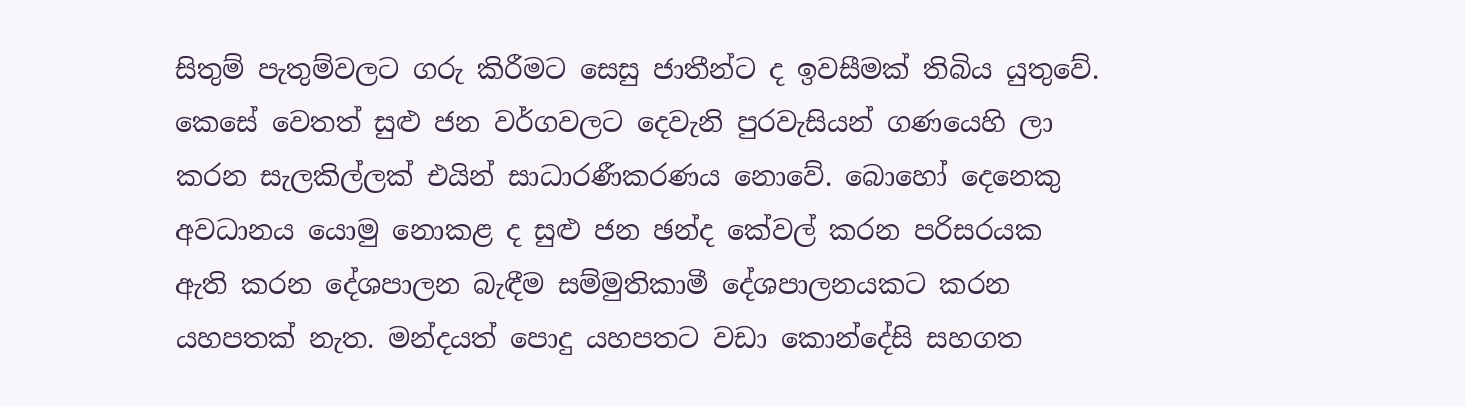සිතුම් පැතුම්වලට ගරු කිරීමට සෙසු ජාතීන්ට ද ඉවසීමක් තිබිය යුතුවේ. කෙසේ වෙතත් සුළු ජන වර්ගවලට දෙවැනි පුරවැසියන් ගණයෙහි ලා කරන සැලකිල්ලක් එයින් සාධාරණීකරණය නොවේ. බොහෝ දෙනෙකු අවධානය යොමු නොකළ ද සුළු ජන ඡන්ද කේවල් කරන පරිසරයක ඇති කරන දේශපාලන බැඳීම සම්මුතිකාමී දේශපාලනයකට කරන යහපතක් නැත. මන්දයත් පොදු යහපතට වඩා කොන්දේසි සහගත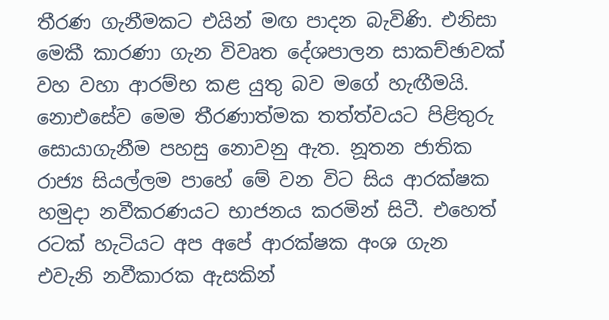තීරණ ගැනීමකට එයින් මඟ පාදන බැවිණි. එනිසා මෙකී කාරණා ගැන විවෘත දේශපාලන සාකච්ඡාවක් වහ වහා ආරම්භ කළ යුතු බව මගේ හැඟීමයි. නොඑසේව මෙම තීරණාත්මක තත්ත්වයට පිළිතුරු සොයාගැනීම පහසු නොවනු ඇත. නූතන ජාතික රාජ්‍ය සියල්ලම පාහේ මේ වන විට සිය ආරක්ෂක හමුදා නවීකරණයට භාජනය කරමින් සිටී. එහෙත් රටක් හැටියට අප අපේ ආරක්ෂක අංශ ගැන එවැනි නවීකාරක ඇසකින්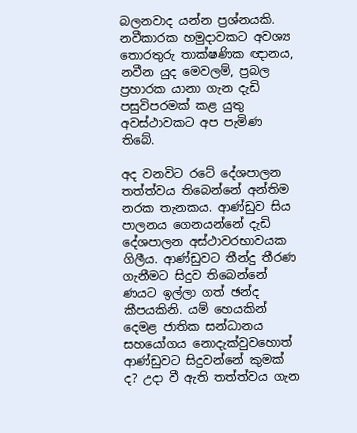බලනවාද යන්න ප්‍රශ්නයකි. නවීකාරක හමුදාවකට අවශ්‍ය තොරතුරු තාක්ෂණික ඥානය, නවීන යුද මෙවලම්, ප්‍රබල ප්‍රහාරක යානා ගැන දැඩි පසුවිපරමක් කළ යුතු අවස්ථාවකට අප පැමිණ තිබේ.

අද වනවිට රටේ දේශපාලන තත්ත්වය තිබෙන්නේ අන්තිම නරක තැනකය. ආණ්ඩුව සිය පාලනය ගෙනයන්නේ දැඩි දේශපාලන අස්ථාවරභාවයක ගිලීය. ආණ්ඩුවට තීන්දු තීරණ ගැනීමට සිදුව තිබෙන්නේ ණයට ඉල්ලා ගත් ඡන්ද කීපයකිනි. යම් හෙයකින් දෙමළ ජාතික සන්ධානය සහයෝගය නොදැක්වුවහොත් ආණ්ඩුවට සිදුවන්නේ කුමක් ද? උදා වී ඇති තත්ත්වය ගැන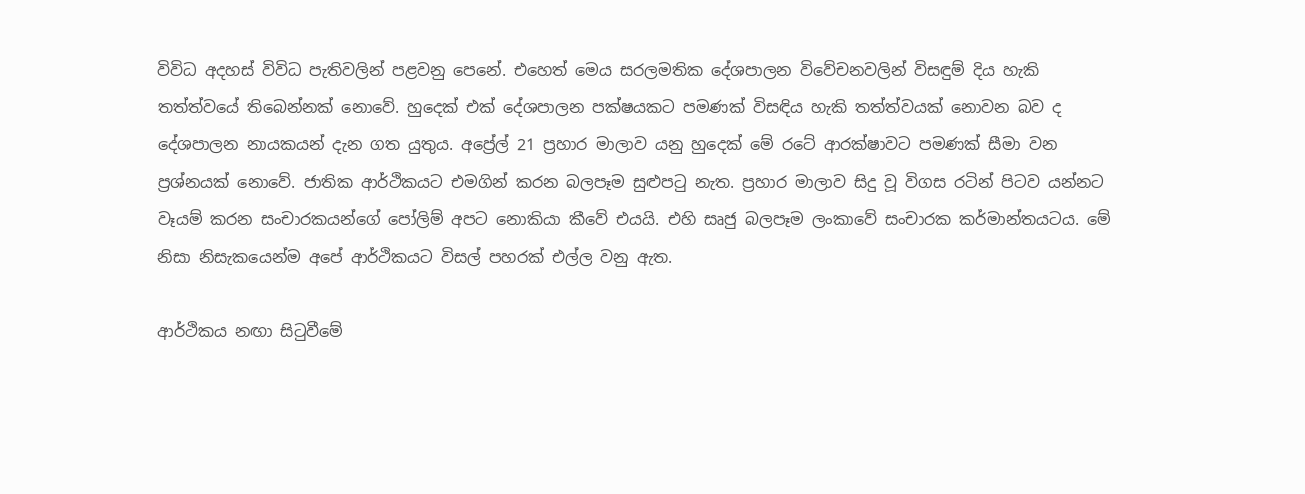විවිධ අදහස් විවිධ පැතිවලින් පළවනු පෙනේ. එහෙත් මෙය සරලමතික දේශපාලන විවේචනවලින් විසඳුම් දිය හැකි තත්ත්වයේ තිබෙන්නක් නොවේ. හුදෙක් එක් දේශපාලන පක්ෂයකට පමණක් විසඳිය හැකි තත්ත්වයක් නොවන බව ද දේශපාලන නායකයන් දැන ගත යුතුය. අප්‍රේල් 21 ප්‍රහාර මාලාව යනු හුදෙක් මේ රටේ ආරක්ෂාවට පමණක් සීමා වන ප්‍රශ්නයක් නොවේ. ජාතික ආර්ථිකයට එමගින් කරන බලපෑම සුළුපටු නැත. ප්‍රහාර මාලාව සිදු වූ විගස රටින් පිටව යන්නට වෑයම් කරන සංචාරකයන්ගේ පෝලිම් අපට නොකියා කීවේ එයයි. එහි සෘජු බලපෑම ලංකාවේ සංචාරක කර්මාන්තයටය. මේ නිසා නිසැකයෙන්ම අපේ ආර්ථිකයට විසල් පහරක් එල්ල වනු ඇත.

ආර්ථිකය නඟා සිටුවීමේ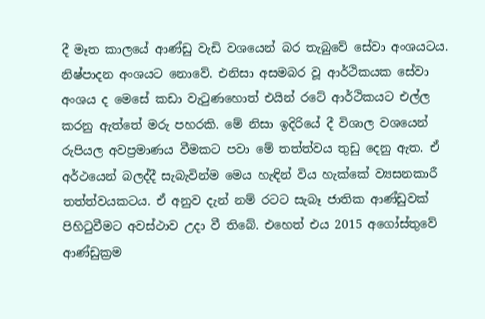දී මෑත කාලයේ ආණ්ඩු වැඩි වශයෙන් බර තැබුවේ සේවා අංශයටය. නිෂ්පාදන අංශයට නොවේ. එනිසා අසමබර වූ ආර්ථිකයක සේවා අංශය ද මෙසේ කඩා වැටුණහොත් එයින් රටේ ආර්ථිකයට එල්ල කරනු ඇත්තේ මරු පහරකි. මේ නිසා ඉදිරියේ දී විශාල වශයෙන් රුපියල අවප්‍රමාණය වීමකට පවා මේ තත්ත්වය තුඩු දෙනු ඇත. ඒ අර්ථයෙන් බලද්දී සැබැවින්ම මෙය හැඳින් විය හැක්කේ ව්‍යසනකාරී තත්ත්වයකටය. ඒ අනුව දැන් නම් රටට සැබෑ ජාතික ආණ්ඩුවක් පිහිටුවීමට අවස්ථාව උදා වී තිබේ. එහෙත් එය 2015 අගෝස්තුවේ ආණ්ඩුක්‍රම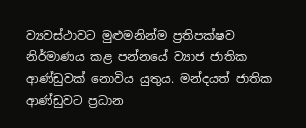ව්‍යවස්ථාවට මුළුමනින්ම ප්‍රතිපක්ෂව නිර්මාණය කළ පන්නයේ ව්‍යාජ ජාතික ආණ්ඩුවක් නොවිය යුතුය. මන්දයත් ජාතික ආණ්ඩුවට ප්‍රධාන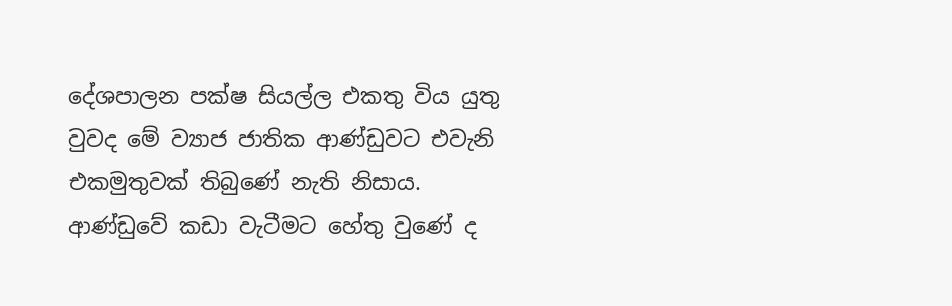දේශපාලන පක්ෂ සියල්ල එකතු විය යුතු වුවද මේ ව්‍යාජ ජාතික ආණ්ඩුවට එවැනි එකමුතුවක් තිබුණේ නැති නිසාය. ආණ්ඩුවේ කඩා වැටීමට හේතු වුණේ ද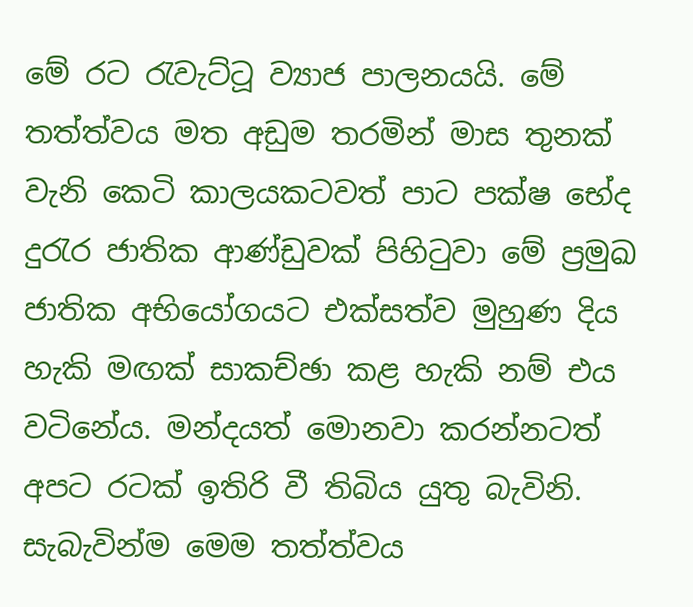මේ රට රැවැට්ටූ ව්‍යාජ පාලනයයි. මේ තත්ත්වය මත අඩුම තරමින් මාස තුනක් වැනි කෙටි කාලයකටවත් පාට පක්ෂ භේද දුරැර ජාතික ආණ්ඩුවක් පිහිටුවා මේ ප්‍රමුඛ ජාතික අභියෝගයට එක්සත්ව මුහුණ දිය හැකි මඟක් සාකච්ඡා කළ හැකි නම් එය වටිනේය. මන්දයත් මොනවා කරන්නටත් අපට රටක් ඉතිරි වී තිබිය යුතු බැවිනි. සැබැවින්ම මෙම තත්ත්වය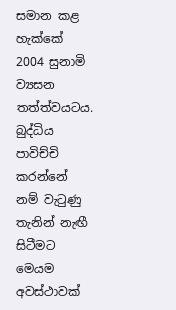සමාන කළ හැක්කේ 2004 සුනාමි ව්‍යසන තත්ත්වයටය. බුද්ධිය පාවිච්චි කරන්නේ නම් වැටුණු තැනින් නැඟී සිටීමට මෙයම අවස්ථාවක්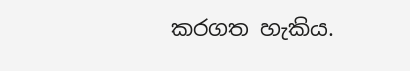කරගත හැකිය.